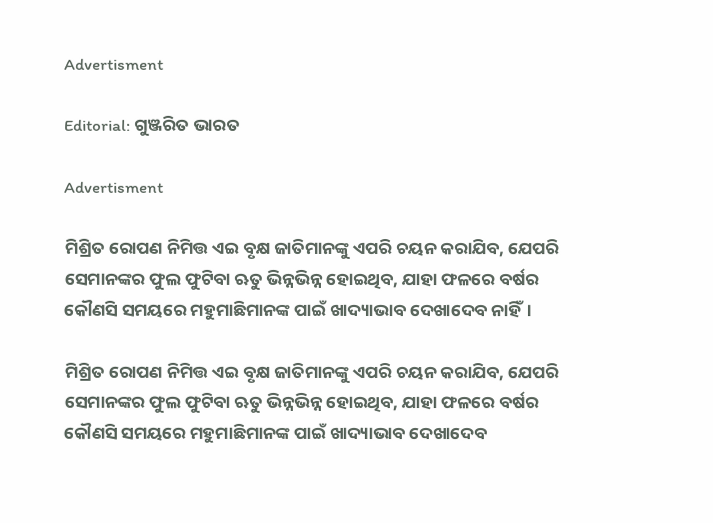Advertisment

Editorial: ଗୁଞ୍ଜରିତ ଭାରତ

Advertisment

ମିଶ୍ରିତ ରୋପଣ ନିମିତ୍ତ ଏଇ ବୃକ୍ଷ ଜାତିମାନଙ୍କୁ ଏପରି ଚୟନ କରାଯିବ, ଯେପରି ସେମାନଙ୍କର ଫୁଲ ଫୁଟିବା ଋତୁ ଭିନ୍ନଭିନ୍ନ ହୋଇଥିବ, ଯାହା ଫଳରେ ବର୍ଷର କୌଣସି ସମୟରେ ମହୁମାଛିମାନଙ୍କ ପାଇଁ ଖାଦ୍ୟାଭାବ ଦେଖାଦେବ ନାହିଁ।

ମିଶ୍ରିତ ରୋପଣ ନିମିତ୍ତ ଏଇ ବୃକ୍ଷ ଜାତିମାନଙ୍କୁ ଏପରି ଚୟନ କରାଯିବ, ଯେପରି ସେମାନଙ୍କର ଫୁଲ ଫୁଟିବା ଋତୁ ଭିନ୍ନଭିନ୍ନ ହୋଇଥିବ, ଯାହା ଫଳରେ ବର୍ଷର କୌଣସି ସମୟରେ ମହୁମାଛିମାନଙ୍କ ପାଇଁ ଖାଦ୍ୟାଭାବ ଦେଖାଦେବ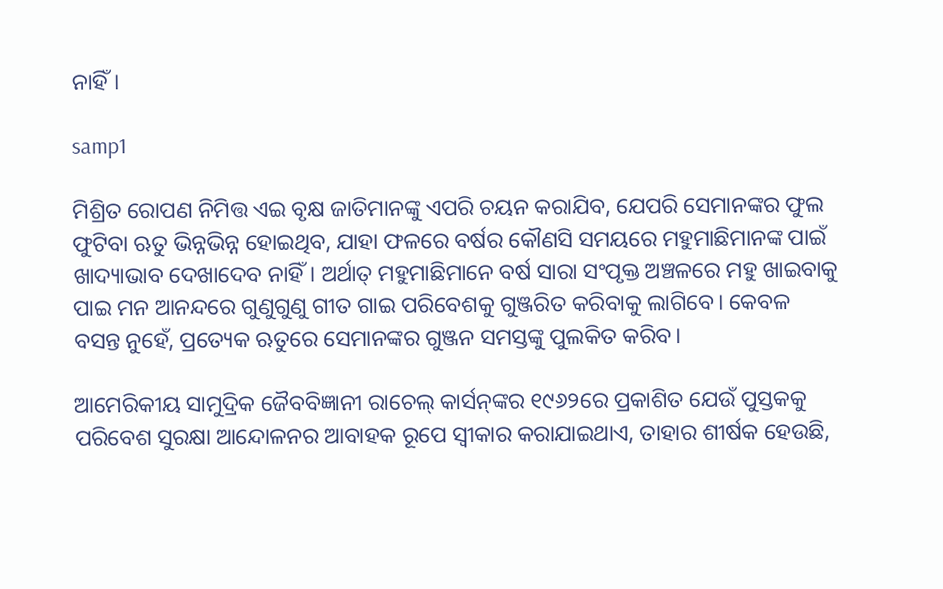ନାହିଁ।

samp1

ମିଶ୍ରିତ ରୋପଣ ନିମିତ୍ତ ଏଇ ବୃକ୍ଷ ଜାତିମାନଙ୍କୁ ଏପରି ଚୟନ କରାଯିବ, ଯେପରି ସେମାନଙ୍କର ଫୁଲ ଫୁଟିବା ଋତୁ ଭିନ୍ନଭିନ୍ନ ହୋଇଥିବ, ଯାହା ଫଳରେ ବର୍ଷର କୌଣସି ସମୟରେ ମହୁମାଛିମାନଙ୍କ ପାଇଁ ଖାଦ୍ୟାଭାବ ଦେଖାଦେବ ନାହିଁ। ଅର୍ଥାତ୍ ମହୁମାଛିମାନେ ବର୍ଷ ସାରା ସଂପୃକ୍ତ ଅଞ୍ଚଳରେ ମହୁ ଖାଇବାକୁ ପାଇ ମନ ଆନନ୍ଦରେ ଗୁଣୁଗୁଣୁ ଗୀତ ଗାଇ ପରିବେଶକୁ ଗୁଞ୍ଜରିତ କରିବାକୁ ଲାଗିବେ। କେବଳ ବସନ୍ତ ନୁହେଁ, ପ୍ରତ୍ୟେକ ଋତୁରେ ସେମାନଙ୍କର ଗୁଞ୍ଜନ ସମସ୍ତଙ୍କୁ ପୁଲକିତ କରିବ।

ଆମେରିକୀୟ ସାମୁଦ୍ରିକ ଜୈବବିଜ୍ଞାନୀ ରାଚେଲ୍ କାର୍ସନ୍‌ଙ୍କର ୧୯୬୨ରେ ପ୍ରକାଶିତ ଯେଉଁ ପୁସ୍ତକକୁ ପରିବେଶ ସୁରକ୍ଷା ଅ‌ାନ୍ଦୋଳନର ଆବାହକ ରୂପେ ସ୍ବୀକାର କରାଯାଇଥାଏ, ତାହାର ଶୀର୍ଷକ ହେଉଛି,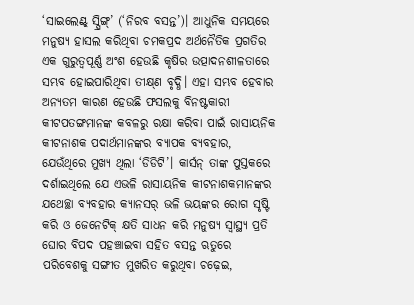‘ସାଇଲେଣ୍ଟ୍ ସ୍ପ୍ରିଙ୍ଗ୍’ (‘ନିରବ ବସନ୍ତ’)। ଆଧୁନିକ ସମୟରେ ମନୁଷ୍ୟ ହାସଲ କରିଥିବା ଚମକପ୍ରଦ ଅର୍ଥନୈତିକ ପ୍ରଗତିର ଏକ ଗୁରୁତ୍ବପୂର୍ଣ୍ଣ ଅଂଶ ହେଉଛି କୃଷିର ଉତ୍ପାଦନଶୀଳତାରେ ସମ୍ଭବ ହୋଇପାରିଥିବା ତୀକ୍ଷ୍‌ଣ ବୃଦ୍ଧି। ଏହା ସମ୍ଭବ ହେବାର ଅନ୍ୟତମ କାରଣ ହେଉଛି ଫସଲକୁ ବିନଷ୍ଟକାରୀ କୀଟପତଙ୍ଗମାନଙ୍କ କବଳରୁ ରକ୍ଷା କରିବା ପାଇଁ ରାସାୟନିକ କୀଟନାଶକ ପଦାର୍ଥମାନଙ୍କର ବ୍ୟାପକ ବ୍ୟବହାର, ଯେଉଁଥିରେ ମୁଖ୍ୟ ଥିଲା ‘ଡିଡିଟି’। କାର୍ସନ୍ ତାଙ୍କ ପୁସ୍ତକରେ ଦର୍ଶାଇଥିଲେ ଯେ ଏଭଳି ରାସାୟନିକ କୀଟନାଶକମାନଙ୍କର ଯଥେଚ୍ଛା ବ୍ୟବହାର କ୍ୟାନସର୍ ଭଳି ଭୟଙ୍କର ରୋଗ ସୃଷ୍ଟି କରି ଓ ଜେନେଟିକ୍ କ୍ଷତି ସାଧନ କରି ମନୁଷ୍ୟ ସ୍ବାସ୍ଥ୍ୟ ପ୍ରତି ଘୋର ବିପଦ ପହଞ୍ଚାଇବା ସହିତ ବସନ୍ତ ଋତୁରେ ପରିବେଶକୁ ସଙ୍ଗୀତ ମୁଖରିତ କରୁଥିବା ଚଢ଼େଇ,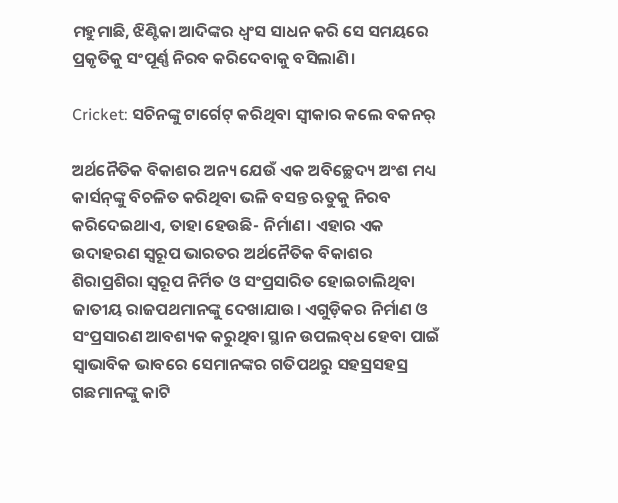ମହୁମାଛି, ଝିଣ୍ଟିକା ଆଦିଙ୍କର ଧ୍ବଂସ ସାଧନ କରି ସେ ସମୟରେ ପ୍ରକୃତିକୁ ସଂପୂର୍ଣ୍ଣ ନିରବ କରିଦେବାକୁ ବସିଲାଣି।

Cricket: ସଚିନଙ୍କୁ ଟାର୍ଗେଟ୍‌ କରିଥିବା ସ୍ବୀକାର କଲେ ବକନର୍‌

ଅର୍ଥନୈତିକ ବିକାଶର ଅନ୍ୟ ଯେଉଁ ଏକ ଅବିଚ୍ଛେଦ୍ୟ ଅଂଶ ମଧ୍ୟ କାର୍ସନ୍‌ଙ୍କୁ ବିଚଳିତ କରିଥିବା ଭଳି ବସନ୍ତ ଋତୁକୁ ନିରବ କରିଦେଇଥାଏ, ତାହା ହେଉଛି- ନିର୍ମାଣ। ଏହାର ଏକ ଉଦାହରଣ ସ୍ବରୂପ ଭାରତର ଅର୍ଥନୈତିକ ବିକାଶର ଶିରାପ୍ରଶିରା ସ୍ବରୂପ ନିର୍ମିତ ଓ ସଂପ୍ରସାରିତ ହୋଇଚାଲିଥିବା ଜାତୀୟ ରାଜପଥମାନଙ୍କୁ ଦେଖାଯାଉ। ଏଗୁଡ଼ିକର ନିର୍ମାଣ ଓ ସଂପ୍ରସାରଣ ଆବଶ୍ୟକ କରୁଥିବା ସ୍ଥାନ ଉପଲବ୍‌ଧ ହେବା ପାଇଁ ସ୍ବାଭାବିକ ଭାବରେ ସେମାନଙ୍କର ଗତିପଥରୁ ସହସ୍ରସହସ୍ର ଗଛମାନଙ୍କୁ କାଟି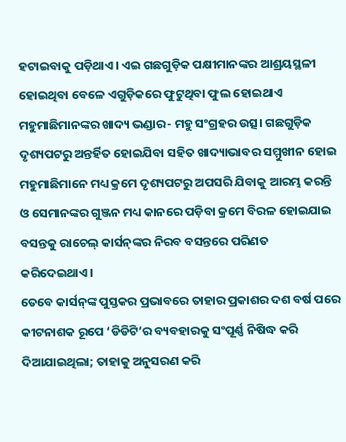ହଟାଇବାକୁ ପଡ଼ିଥାଏ। ଏଇ ଗଛଗୁଡ଼ିକ ପକ୍ଷୀମାନଙ୍କର ଆଶ୍ରୟସ୍ଥଳୀ ହୋଇଥିବା ବେଳେ ଏଗୁଡ଼ିକରେ ଫୁଟୁଥିବା ଫୁଲ ହୋଇଥାଏ ମହୁମାଛିମାନଙ୍କର ଖାଦ୍ୟ ଭଣ୍ଡାର- ମହୁ ସଂଗ୍ରହର ଉତ୍ସ। ଗଛଗୁଡ଼ିକ ଦୃଶ୍ୟପଟରୁ ଅନ୍ତର୍ହିତ ହୋଇଯିବା ସହିତ ଖାଦ୍ୟାଭାବର ସମ୍ମୁଖୀନ ହୋଇ ମହୁମାଛିମାନେ ମଧ୍ୟ କ୍ରମେ ଦୃଶ୍ୟପଟରୁ ଅପସରି ଯିବାକୁ ଆରମ୍ଭ କରନ୍ତି ଓ ସେମାନଙ୍କର ଗୁଞ୍ଜନ ମଧ୍ୟ କାନରେ ପଡ଼ିବା କ୍ରମେ ବିରଳ ହୋଇଯାଇ ବସନ୍ତକୁ ରାଚେଲ୍ କାର୍ସନ୍‌ଙ୍କର ନିରବ ବସନ୍ତରେ ପରିଣତ କରିଦେଇଥାଏ।
ତେବେ କାର୍ସନ୍‌ଙ୍କ ପୁସ୍ତକର ପ୍ରଭାବରେ ତାହାର ପ୍ରକାଶର ଦଶ ବର୍ଷ ପରେ କୀଟନାଶକ ରୂପେ ‘ଡିଡିଟି’ର ବ୍ୟବହାରକୁ ସଂପୂର୍ଣ୍ଣ ନିଷିଦ୍ଧ କରି ଦିଆଯାଇଥିଲା; ତାହାକୁ ଅନୁସରଣ କରି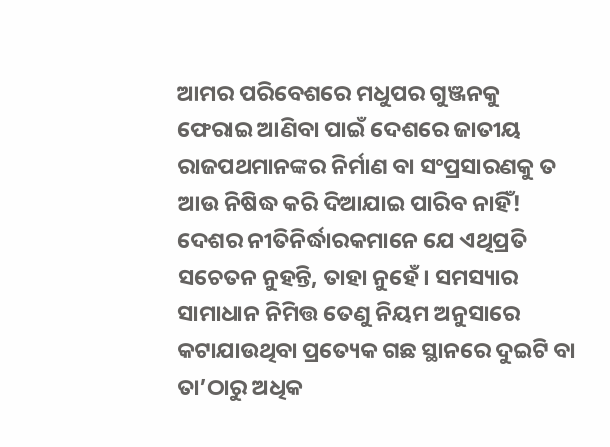ଆମର ପରିବେଶରେ ମଧୁପର ଗୁଞ୍ଜନକୁ ଫେରାଇ ଆଣିବା ପାଇଁ ଦେଶରେ ଜାତୀୟ ରାଜପଥମାନଙ୍କର ନିର୍ମାଣ ବା ସଂପ୍ରସାରଣକୁ ତ ଆଉ ନିଷିଦ୍ଧ କରି ଦିଆଯାଇ ପାରିବ ନାହିଁ! ଦେଶର ନୀତିନିର୍ଦ୍ଧାରକମାନେ ଯେ ଏଥିପ୍ରତି ସଚେତନ ନୁହନ୍ତି, ତାହା ନୁହେଁ। ସମସ୍ୟାର ସାମାଧାନ ନିମିତ୍ତ ତେଣୁ ନିୟମ ଅନୁସାରେ କଟାଯାଉଥିବା ପ୍ରତ୍ୟେକ ଗଛ ସ୍ଥାନରେ ଦୁଇଟି ବା ତା’ଠାରୁ ଅଧିକ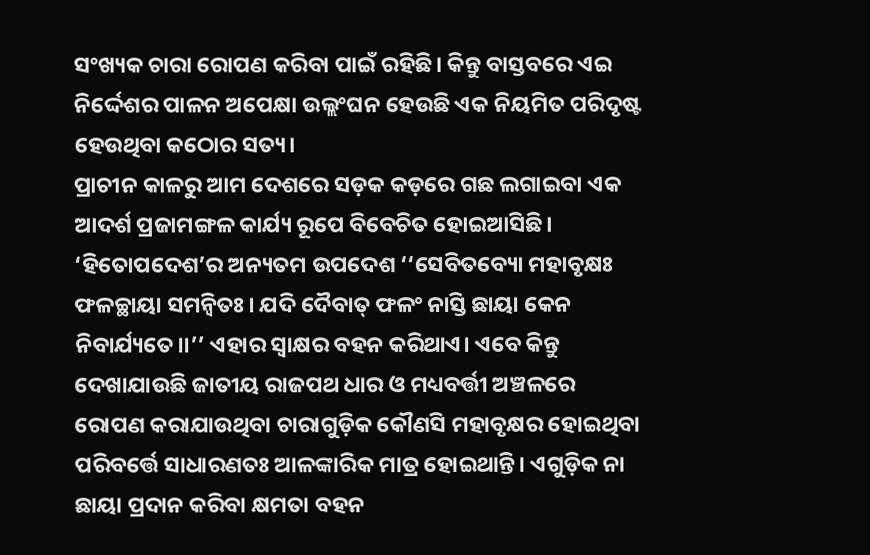ସଂଖ୍ୟକ ଚାରା ରୋପଣ କରିବା ପାଇଁ ରହିଛି। କିନ୍ତୁ ବାସ୍ତବରେ ଏଇ ନିର୍ଦ୍ଦେଶର ପାଳନ ଅପେକ୍ଷା ଉଲ୍ଲଂଘନ ହେଉଛି ଏକ ନିୟମିତ ପରିଦୃଷ୍ଟ ହେଉଥିବା କଠୋର ସତ୍ୟ।
ପ୍ରାଚୀନ କାଳରୁ ଆମ ଦେଶରେ ସଡ଼କ କଡ଼ରେ ଗଛ ଲଗାଇବା ଏକ ଆଦର୍ଶ ପ୍ରଜାମଙ୍ଗଳ କାର୍ଯ୍ୟ ରୂପେ ବିବେଚିତ ହୋଇଆସିଛି। ‘ହିତୋପଦେଶ’ର ଅନ୍ୟତମ ଉପଦେଶ ‘‘ସେବିତବ୍ୟୋ ମହାବୃକ୍ଷଃ ଫଳଚ୍ଛାୟା ସମନ୍ବିତଃ। ଯଦି ଦୈବାତ୍ ଫଳଂ ନାସ୍ତି ଛାୟା କେନ ନିବାର୍ଯ୍ୟତେ।।’’ ଏହାର ସ୍ବାକ୍ଷର ବହନ କରିଥାଏ। ଏବେ କିନ୍ତୁ ଦେଖାଯାଉଛି ଜାତୀୟ ରାଜପଥ ଧାର ଓ ମଧ୍ୟବର୍ତ୍ତୀ ଅଞ୍ଚଳରେ ରୋପଣ କରାଯାଉଥିବା ଚାରାଗୁଡ଼ିକ କୌଣସି ମହାବୃକ୍ଷର ହୋଇଥିବା ପରିବର୍ତ୍ତେ ସାଧାରଣତଃ ଆଳଙ୍କାରିକ ମାତ୍ର ହୋଇଥାନ୍ତି। ଏଗୁଡ଼ିକ ନା ଛାୟା ପ୍ରଦାନ କରିବା କ୍ଷମତା ବହନ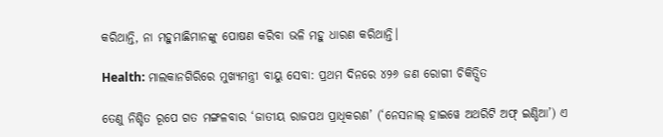କରିଥାନ୍ତି, ନା ମହୁମାଛିମାନଙ୍କୁ ପୋଷଣ କରିବା ଭଳି ମହୁ ଧାରଣ କରିଥାନ୍ତି।

Health: ମାଲକାନଗିରିରେ ମୁଖ୍ୟମନ୍ତ୍ରୀ ବାୟୁ ସେବା: ପ୍ରଥମ ଦିନରେ ୪୨୬ ଜଣ ରୋଗୀ ଚିକିତ୍ସିତ

ତେଣୁ ନିଶ୍ଚିତ ରୂପେ ଗତ ମଙ୍ଗଳବାର ‘ଜାତୀୟ ରାଜପଥ ପ୍ରାଧିକରଣ’ (‘ନେସନାଲ୍ ହାଇ‌ୱେ ଅଥରିଟି ଅଫ୍ ଇଣ୍ଡିଆ’) ଏ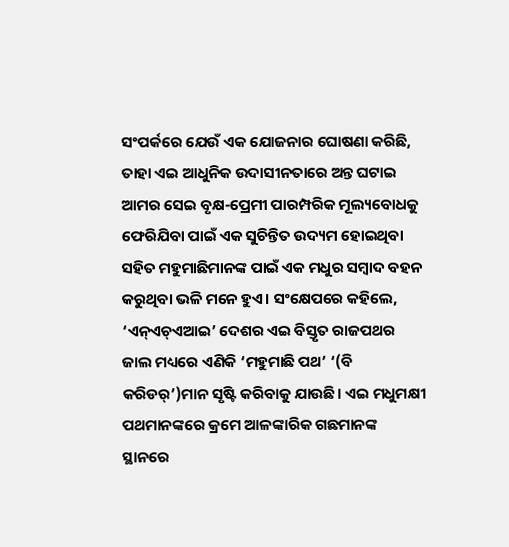ସଂପର୍କରେ ଯେଉଁ ଏକ ଯୋଜନାର ଘୋଷଣା କରିଛି, ତାହା ଏଇ ଆଧୁନିକ ଉଦାସୀନତାରେ ଅନ୍ତ ଘଟାଇ ଆମର ସେଇ ବୃକ୍ଷ-ପ୍ରେମୀ ପାରମ୍ପରିକ ମୂଲ୍ୟବୋଧକୁ ଫେରିଯିବା ପାଇଁ ଏକ ସୁଚିନ୍ତିତ ଉଦ୍ୟମ ହୋଇଥିବା ସହିତ ମହୁମାଛିମାନଙ୍କ ପାଇଁ ଏକ ମଧୁର ସମ୍ବାଦ ବହନ କରୁଥିବା ଭଳି ମନେ ହୁଏ। ସଂକ୍ଷେପରେ କହିଲେ, ‘ଏନ୍ଏଚ୍ଏଆଇ’ ଦେଶର ଏଇ ବିସ୍ତୃତ ରାଜପଥର ଜାଲ ମଧ୍ୟରେ ଏଣିକି ‘ମହୁମାଛି ପଥ’ ‘(ବି କରିଡର୍’)ମାନ ସୃଷ୍ଟି କରିବାକୁ ଯାଉଛି। ଏଇ ମଧୁମକ୍ଷୀ ପଥମାନଙ୍କରେ କ୍ରମେ ଆଳଙ୍କାରିକ ଗଛମାନଙ୍କ ସ୍ଥାନରେ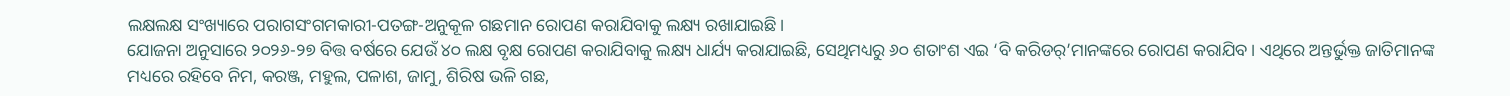ଲକ୍ଷଲକ୍ଷ ସଂଖ୍ୟାରେ ପରାଗସଂଗମକାରୀ-ପତଙ୍ଗ-ଅନୁକୂଳ ଗଛମାନ ରୋପଣ କରାଯିବାକୁ ଲକ୍ଷ୍ୟ ରଖାଯାଇଛି।
ଯୋଜନା ଅନୁସାରେ ୨୦୨୬-୨୭ ବିତ୍ତ ବର୍ଷରେ ଯେଉଁ ୪୦ ଲକ୍ଷ ବୃକ୍ଷ ରୋପଣ କରାଯିବାକୁ ଲକ୍ଷ୍ୟ ଧାର୍ଯ୍ୟ କରାଯାଇଛି, ସେଥିମଧ୍ୟରୁ ୬୦ ଶତାଂଶ ଏଇ ‘ବି କରିଡର୍’ମାନଙ୍କରେ ରୋପଣ କରାଯିବ। ଏଥିରେ ଅନ୍ତର୍ଭୁକ୍ତ ଜାତିମାନଙ୍କ ମଧ୍ୟରେ ରହିବେ ନିମ, କରଞ୍ଜ, ମହୁଲ, ପଳାଶ, ଜାମୁ, ଶିରିଷ ଭଳି ଗଛ,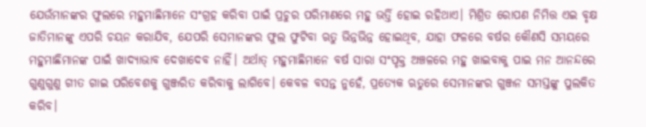ଯେଉଁମାନଙ୍କର ଫୁଲରେ ମହୁମାଛିମାନେ ସଂଗ୍ରହ କରିବା ପାଇଁ ପ୍ରଚୁର ପରିମାଣରେ ମହୁ ଭର୍ତ୍ତି ହୋଇ ରହିଥାଏ। ମିଶ୍ରିତ ରୋପଣ ନିମିତ୍ତ ଏଇ ବୃକ୍ଷ ଜାତିମାନଙ୍କୁ ଏପରି ଚୟନ କରାଯିବ, ଯେପରି ସେମାନଙ୍କର ଫୁଲ ଫୁଟିବା ଋତୁ ଭିନ୍ନଭିନ୍ନ ହୋଇଥିବ, ଯାହା ଫଳରେ ବର୍ଷର କୌଣସି ସମୟରେ ମହୁମାଛିମାନଙ୍କ ପାଇଁ ଖାଦ୍ୟାଭାବ ଦେଖାଦେବ ନାହିଁ। ଅର୍ଥାତ୍ ମହୁମାଛିମାନେ ବର୍ଷ ସାରା ସଂପୃକ୍ତ ଅଞ୍ଚଳରେ ମହୁ ଖାଇବାକୁ ପାଇ ମନ ଆନନ୍ଦରେ ଗୁଣୁଗୁଣୁ ଗୀତ ଗାଇ ପରିବେଶକୁ ଗୁଞ୍ଜରିତ କରିବାକୁ ଲାଗିବେ। କେବଳ ବସନ୍ତ ନୁହେଁ, ପ୍ରତ୍ୟେକ ଋତୁରେ ସେମାନଙ୍କର ଗୁଞ୍ଜନ ସମସ୍ତଙ୍କୁ ପୁଲକିତ କରିବ।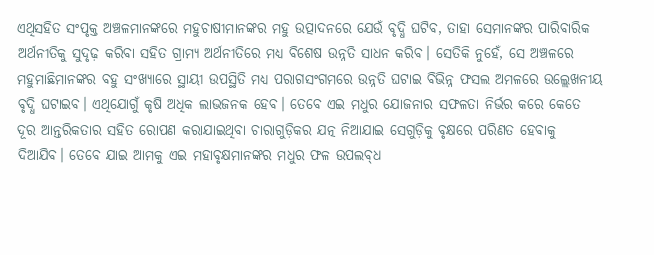ଏଥିସହିତ ସଂପୃକ୍ତ ଅଞ୍ଚଳମାନଙ୍କରେ ମହୁଚାଷୀମାନଙ୍କର ମହୁ ଉତ୍ପାଦନରେ ଯେଉଁ ବୃଦ୍ଧି ଘଟିବ, ତାହା ସେମାନଙ୍କର ପାରିବାରିକ ଅର୍ଥନୀତିକୁ ସୁଦୃଢ଼ କରିବା ସହିତ ଗ୍ରାମ୍ୟ ଅର୍ଥନୀତିରେ ମଧ୍ୟ ବିଶେଷ ଉନ୍ନତି ସାଧନ କରିବ। ସେତିକି ନୁହେଁ, ସେ ଅଞ୍ଚଳରେ ମହୁମାଛିମାନଙ୍କର ବହୁ ସଂଖ୍ୟାରେ ସ୍ଥାୟୀ ଉପସ୍ଥିତି ମଧ୍ୟ ପରାଗସଂଗମରେ ଉନ୍ନତି ଘଟାଇ ବିଭିନ୍ନ ଫସଲ ଅମଳରେ ଉଲ୍ଲେଖନୀୟ ବୃଦ୍ଧି ଘଟାଇବ। ଏଥିଯୋଗୁଁ କୃଷି ଅଧିକ ଲାଭଜନକ ହେବ। ତେବେ ଏଇ ମଧୁର ଯୋଜନାର ସଫଳତା ନିର୍ଭର କରେ କେତେ ଦୂର ଆନ୍ତରିକତାର ସହିତ ରୋପଣ କରାଯାଇଥିବା ଚାରାଗୁଡ଼ିକର ଯତ୍ନ ନିଆଯାଇ ସେଗୁଡ଼ିକୁ ବୃକ୍ଷରେ ପରିଣତ ହେବାକୁ ଦିଆଯିବ। ତେବେ ଯାଇ ଆମକୁ ଏଇ ମହାବୃକ୍ଷମାନଙ୍କର ମଧୁର ଫଳ ଉପଲବ୍‌ଧ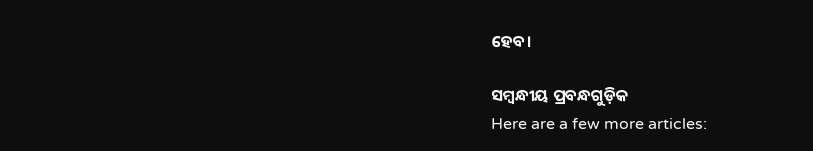ହେବ।

ସମ୍ବନ୍ଧୀୟ ପ୍ରବନ୍ଧଗୁଡ଼ିକ
Here are a few more articles: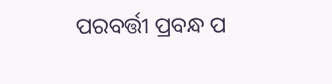ପରବର୍ତ୍ତୀ ପ୍ରବନ୍ଧ ପ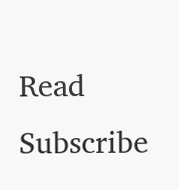Read
Subscribe